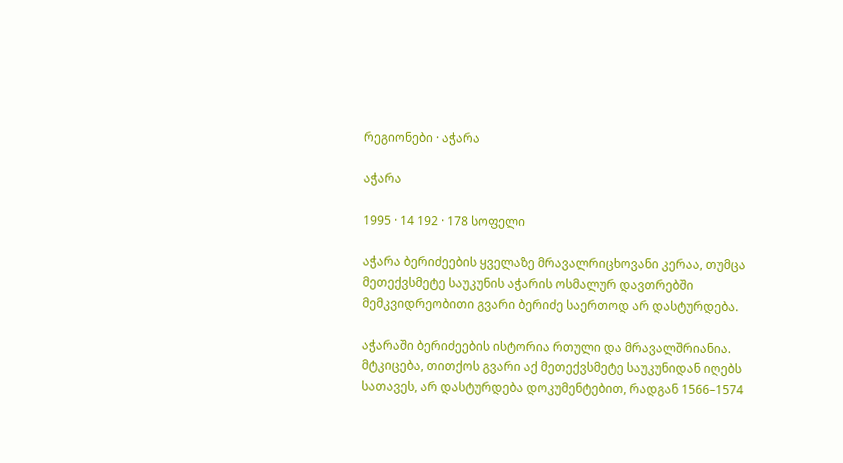რეგიონები · აჭარა

აჭარა

1995 · 14 192 · 178 სოფელი

აჭარა ბერიძეების ყველაზე მრავალრიცხოვანი კერაა, თუმცა მეთექვსმეტე საუკუნის აჭარის ოსმალურ დავთრებში მემკვიდრეობითი გვარი ბერიძე საერთოდ არ დასტურდება.

აჭარაში ბერიძეების ისტორია რთული და მრავალშრიანია. მტკიცება, თითქოს გვარი აქ მეთექვსმეტე საუკუნიდან იღებს სათავეს, არ დასტურდება დოკუმენტებით, რადგან 1566–1574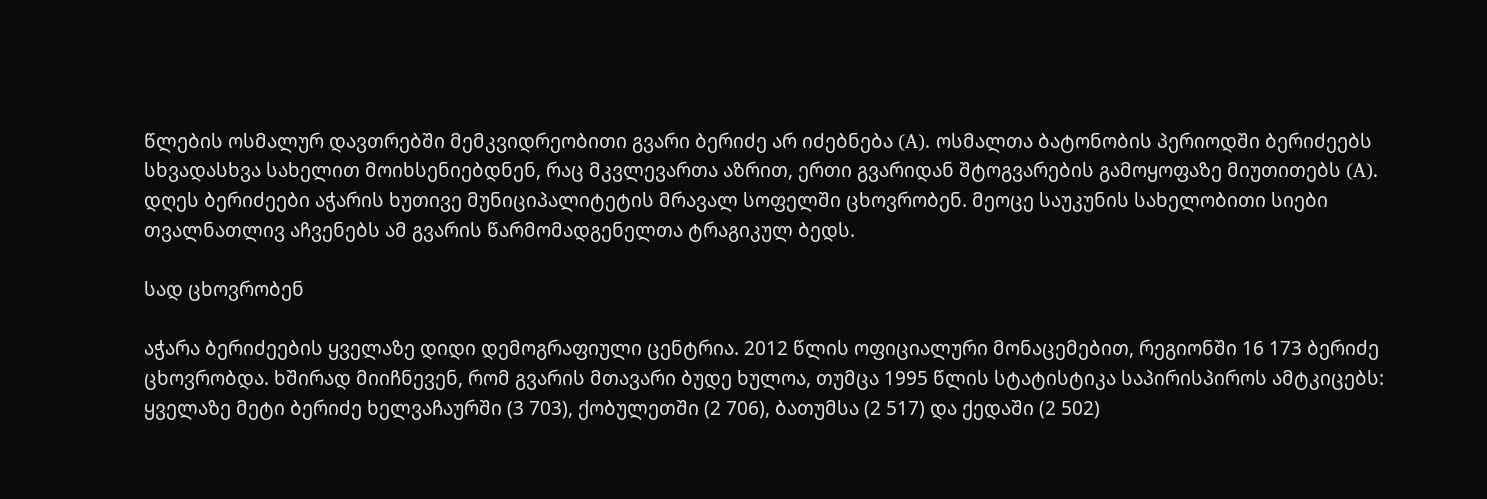წლების ოსმალურ დავთრებში მემკვიდრეობითი გვარი ბერიძე არ იძებნება (A). ოსმალთა ბატონობის პერიოდში ბერიძეებს სხვადასხვა სახელით მოიხსენიებდნენ, რაც მკვლევართა აზრით, ერთი გვარიდან შტოგვარების გამოყოფაზე მიუთითებს (A). დღეს ბერიძეები აჭარის ხუთივე მუნიციპალიტეტის მრავალ სოფელში ცხოვრობენ. მეოცე საუკუნის სახელობითი სიები თვალნათლივ აჩვენებს ამ გვარის წარმომადგენელთა ტრაგიკულ ბედს.

სად ცხოვრობენ

აჭარა ბერიძეების ყველაზე დიდი დემოგრაფიული ცენტრია. 2012 წლის ოფიციალური მონაცემებით, რეგიონში 16 173 ბერიძე ცხოვრობდა. ხშირად მიიჩნევენ, რომ გვარის მთავარი ბუდე ხულოა, თუმცა 1995 წლის სტატისტიკა საპირისპიროს ამტკიცებს: ყველაზე მეტი ბერიძე ხელვაჩაურში (3 703), ქობულეთში (2 706), ბათუმსა (2 517) და ქედაში (2 502)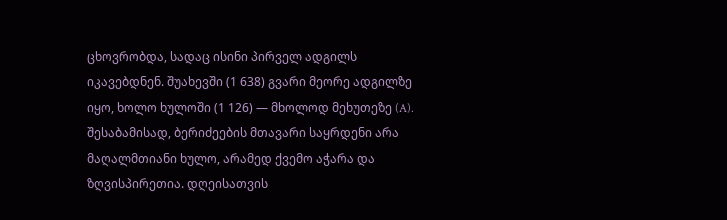ცხოვრობდა, სადაც ისინი პირველ ადგილს იკავებდნენ. შუახევში (1 638) გვარი მეორე ადგილზე იყო, ხოლო ხულოში (1 126) — მხოლოდ მეხუთეზე (A). შესაბამისად, ბერიძეების მთავარი საყრდენი არა მაღალმთიანი ხულო, არამედ ქვემო აჭარა და ზღვისპირეთია. დღეისათვის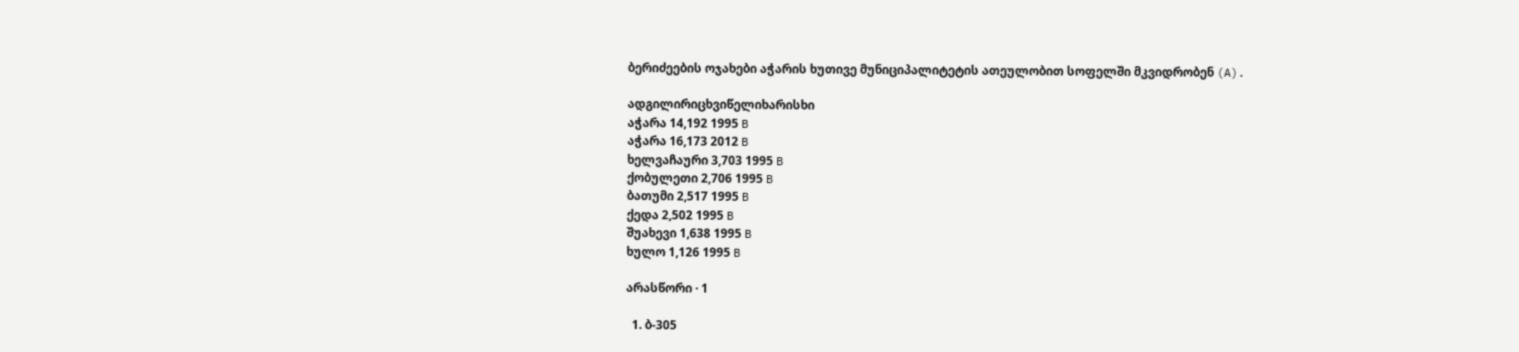ბერიძეების ოჯახები აჭარის ხუთივე მუნიციპალიტეტის ათეულობით სოფელში მკვიდრობენ (A).

ადგილირიცხვიწელიხარისხი
აჭარა 14,192 1995 B
აჭარა 16,173 2012 B
ხელვაჩაური 3,703 1995 B
ქობულეთი 2,706 1995 B
ბათუმი 2,517 1995 B
ქედა 2,502 1995 B
შუახევი 1,638 1995 B
ხულო 1,126 1995 B

არასწორი · 1

  1. ბ-305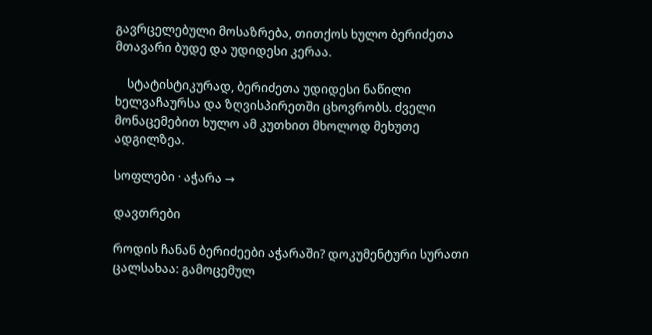გავრცელებული მოსაზრება, თითქოს ხულო ბერიძეთა მთავარი ბუდე და უდიდესი კერაა.

    სტატისტიკურად, ბერიძეთა უდიდესი ნაწილი ხელვაჩაურსა და ზღვისპირეთში ცხოვრობს. ძველი მონაცემებით ხულო ამ კუთხით მხოლოდ მეხუთე ადგილზეა.

სოფლები · აჭარა →

დავთრები

როდის ჩანან ბერიძეები აჭარაში? დოკუმენტური სურათი ცალსახაა: გამოცემულ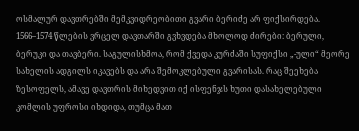ოსმალურ დავთრებში მემკვიდრეობითი გვარი ბერიძე არ ფიქსირდება. 1566–1574 წლების ვრცელ დავთარში გვხვდება მხოლოდ ძირები: ბერული, ბერუკი და თავბერი. საგულისხმოა, რომ ქვედა კურძაში სუფიქსი „-ული“ მეორე სახელის ადგილს იკავებს და არა შემოკლებული გვარისას. რაც შეეხება ზესოფელს, ამავე დავთრის მიხედვით იქ ისფენჯს ხუთი დასახელებული კომლის უფროსი იხდიდა, თუმცა მათ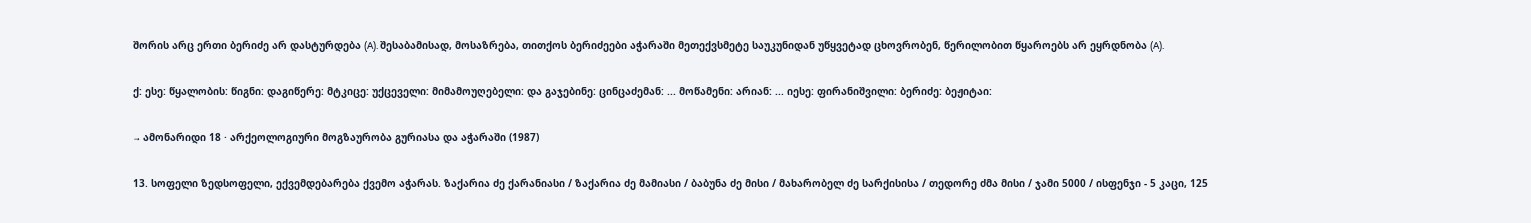შორის არც ერთი ბერიძე არ დასტურდება (A). შესაბამისად, მოსაზრება, თითქოს ბერიძეები აჭარაში მეთექვსმეტე საუკუნიდან უწყვეტად ცხოვრობენ, წერილობით წყაროებს არ ეყრდნობა (A).

ქ: ესე: წყალობის: წიგნი: დაგიწერე: მტკიცე: უქცეველი: მიმამოუღებელი: და გაჯებინე: ცინცაძემან: ... მოწამენი: არიან: ... იესე: ფირანიშვილი: ბერიძე: ბეჟიტაი:

→ ამონარიდი 18 · არქეოლოგიური მოგზაურობა გურიასა და აჭარაში (1987)

13. სოფელი ზედსოფელი, ექვემდებარება ქვემო აჭარას. ზაქარია ძე ქარანიასი / ზაქარია ძე მამიასი / ბაბუნა ძე მისი / მახარობელ ძე სარქისისა / თედორე ძმა მისი / ჯამი 5000 / ისფენჯი - 5 კაცი, 125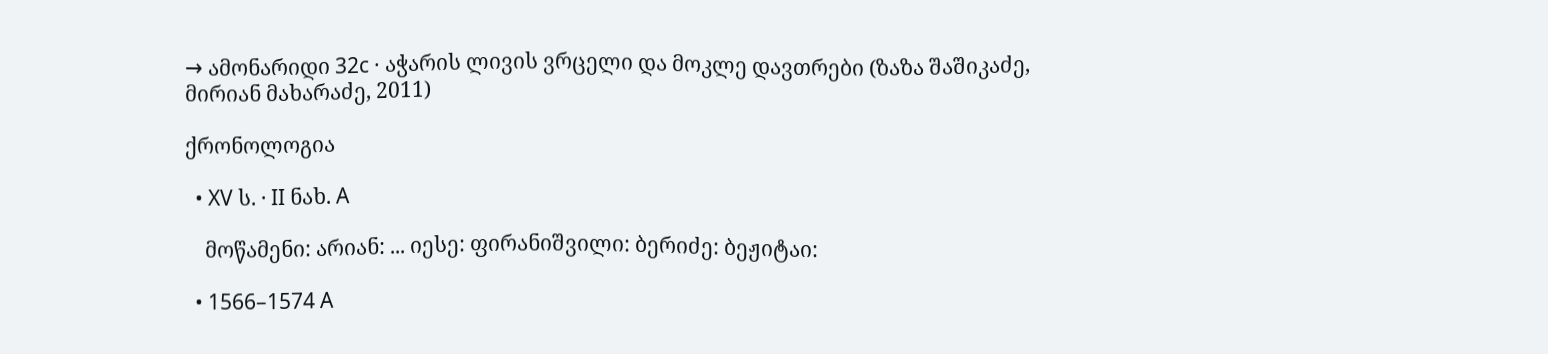→ ამონარიდი 32c · აჭარის ლივის ვრცელი და მოკლე დავთრები (ზაზა შაშიკაძე, მირიან მახარაძე, 2011)

ქრონოლოგია

  • XV ს. · II ნახ. A

    მოწამენი: არიან: ... იესე: ფირანიშვილი: ბერიძე: ბეჟიტაი:

  • 1566–1574 A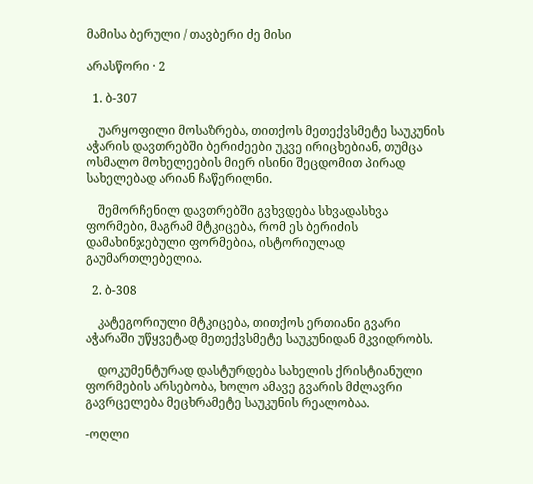მამისა ბერული / თავბერი ძე მისი

არასწორი · 2

  1. ბ-307

    უარყოფილი მოსაზრება, თითქოს მეთექვსმეტე საუკუნის აჭარის დავთრებში ბერიძეები უკვე ირიცხებიან, თუმცა ოსმალო მოხელეების მიერ ისინი შეცდომით პირად სახელებად არიან ჩაწერილნი.

    შემორჩენილ დავთრებში გვხვდება სხვადასხვა ფორმები, მაგრამ მტკიცება, რომ ეს ბერიძის დამახინჯებული ფორმებია, ისტორიულად გაუმართლებელია.

  2. ბ-308

    კატეგორიული მტკიცება, თითქოს ერთიანი გვარი აჭარაში უწყვეტად მეთექვსმეტე საუკუნიდან მკვიდრობს.

    დოკუმენტურად დასტურდება სახელის ქრისტიანული ფორმების არსებობა, ხოლო ამავე გვარის მძლავრი გავრცელება მეცხრამეტე საუკუნის რეალობაა.

-ოღლი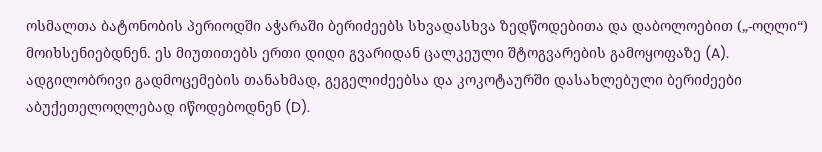ოსმალთა ბატონობის პერიოდში აჭარაში ბერიძეებს სხვადასხვა ზედწოდებითა და დაბოლოებით („-ოღლი“) მოიხსენიებდნენ. ეს მიუთითებს ერთი დიდი გვარიდან ცალკეული შტოგვარების გამოყოფაზე (A). ადგილობრივი გადმოცემების თანახმად, გეგელიძეებსა და კოკოტაურში დასახლებული ბერიძეები აბუქეთელოღლებად იწოდებოდნენ (D).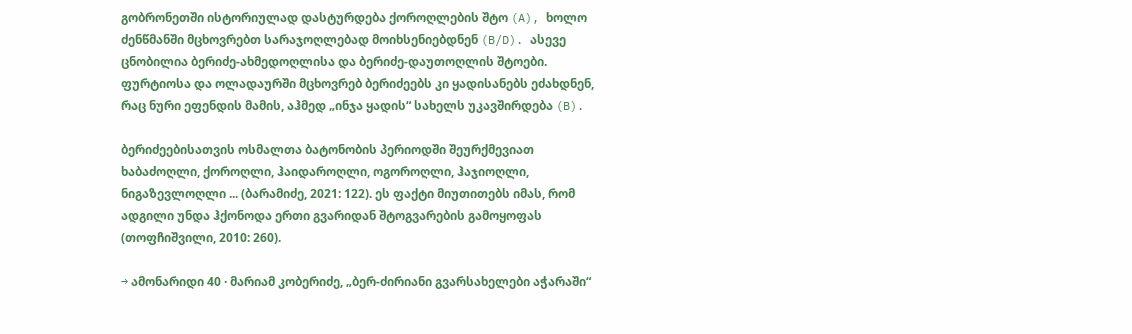გობრონეთში ისტორიულად დასტურდება ქოროღლების შტო (A), ხოლო ძენწმანში მცხოვრებთ სარაჯოღლებად მოიხსენიებდნენ (B/D). ასევე ცნობილია ბერიძე-ახმედოღლისა და ბერიძე-დაუთოღლის შტოები. ფურტიოსა და ოლადაურში მცხოვრებ ბერიძეებს კი ყადისანებს ეძახდნენ, რაც ნური ეფენდის მამის, აჰმედ „ინჯა ყადის“ სახელს უკავშირდება (B).

ბერიძეებისათვის ოსმალთა ბატონობის პერიოდში შეურქმევიათ ხაბაძოღლი, ქოროღლი, ჰაიდაროღლი, ოგოროღლი, ჰაჯიოღლი, ნიგაზევლოღლი ... (ბარამიძე, 2021: 122). ეს ფაქტი მიუთითებს იმას, რომ ადგილი უნდა ჰქონოდა ერთი გვარიდან შტოგვარების გამოყოფას (თოფჩიშვილი, 2010: 260).

→ ამონარიდი 40 · მარიამ კობერიძე, „ბერ-ძირიანი გვარსახელები აჭარაში“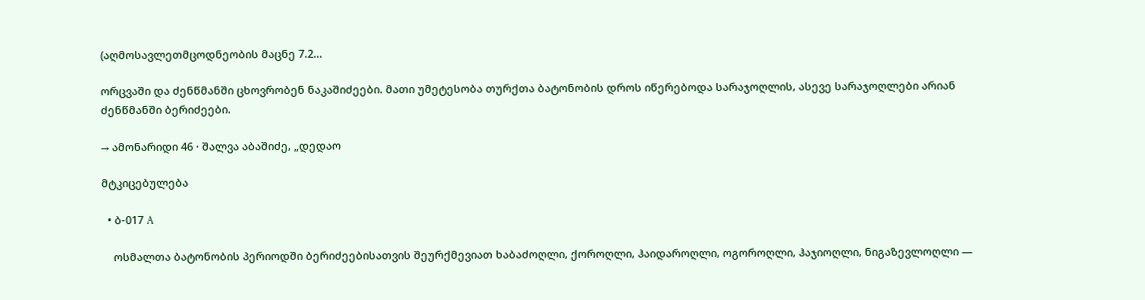(აღმოსავლეთმცოდნეობის მაცნე 7.2…

ორცვაში და ძენწმანში ცხოვრობენ ნაკაშიძეები. მათი უმეტესობა თურქთა ბატონობის დროს იწერებოდა სარაჯოღლის, ასევე სარაჯოღლები არიან ძენწმანში ბერიძეები.

→ ამონარიდი 46 · შალვა აბაშიძე, „დედაო

მტკიცებულება

  • ბ-017 A

    ოსმალთა ბატონობის პერიოდში ბერიძეებისათვის შეურქმევიათ ხაბაძოღლი, ქოროღლი, ჰაიდაროღლი, ოგოროღლი, ჰაჯიოღლი, ნიგაზევლოღლი —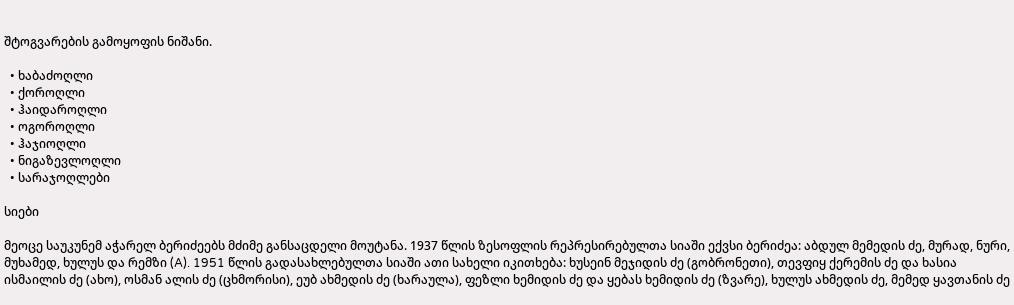შტოგვარების გამოყოფის ნიშანი.

  • ხაბაძოღლი
  • ქოროღლი
  • ჰაიდაროღლი
  • ოგოროღლი
  • ჰაჯიოღლი
  • ნიგაზევლოღლი
  • სარაჯოღლები

სიები

მეოცე საუკუნემ აჭარელ ბერიძეებს მძიმე განსაცდელი მოუტანა. 1937 წლის ზესოფლის რეპრესირებულთა სიაში ექვსი ბერიძეა: აბდულ მემედის ძე, მურად, ნური, მუხამედ, ხულუს და რემზი (A). 1951 წლის გადასახლებულთა სიაში ათი სახელი იკითხება: ხუსეინ მეჯიდის ძე (გობრონეთი), თევფიყ ქერემის ძე და ხასია ისმაილის ძე (ახო), ოსმან ალის ძე (ცხმორისი), ეუბ ახმედის ძე (ხარაულა), ფეზლი ხემიდის ძე და ყებას ხემიდის ძე (ზვარე), ხულუს ახმედის ძე, მემედ ყავთანის ძე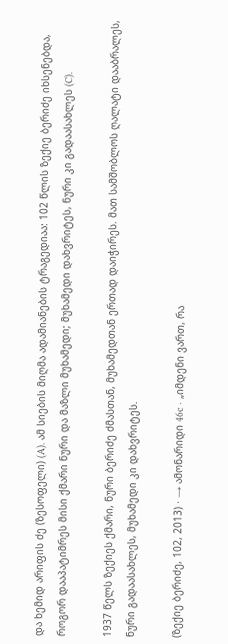და ხემიდ არიფის ძე (ზესოფელი) (A). ამ სიების მიღმა ადამიანების ტრაგედიაა: 102 წლის ზექიე ბერიძე იხსენებდა, როგორ დააპატიმრეს მისი ქმარი ნური და მაზლი მუხამედი; მუხამედი დახვრიტეს, ნური კი გადაასახლეს (C).

1937 წელს ზექიეს ქმარი, ნური ბერიძე ძმასთან, მუხამედთან ერთად დაიჭირეს. მათ სამშობლოს ღალატი დააბრალეს, ნური გადაასახლეს, მუხამედი კი დახვრიტეს.

(ზექიე ბერიძე, 102, 2013) · → ამონარიდი 46c · „იმდენი ვართ, რა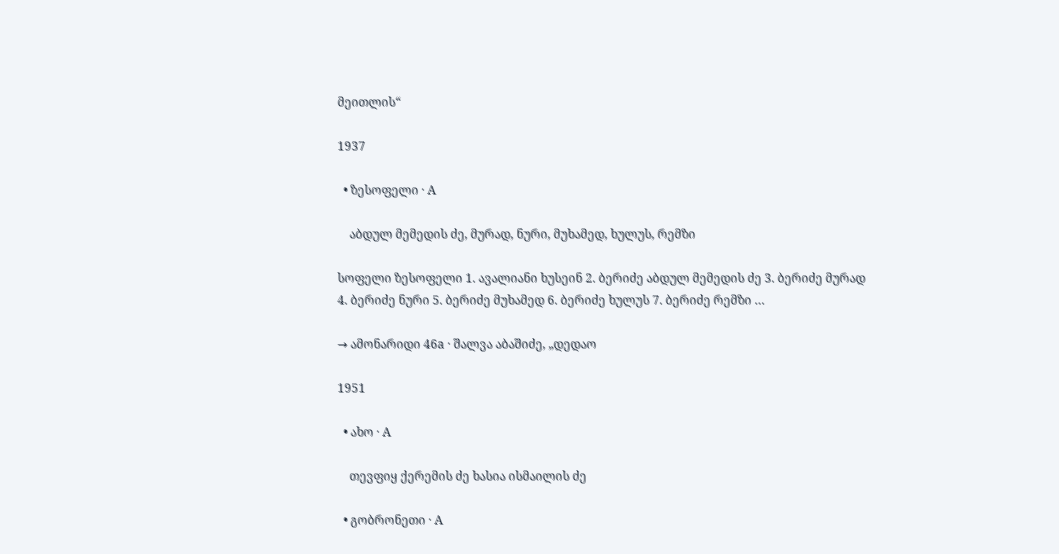მეითლის“

1937

  • ზესოფელი · A

    აბდულ მემედის ძე, მურად, ნური, მუხამედ, ხულუს, რემზი

სოფელი ზესოფელი 1. ავალიანი ხუსეინ 2. ბერიძე აბდულ მემედის ძე 3. ბერიძე მურად 4. ბერიძე ნური 5. ბერიძე მუხამედ 6. ბერიძე ხულუს 7. ბერიძე რემზი …

→ ამონარიდი 46a · შალვა აბაშიძე, „დედაო

1951

  • ახო · A

    თევფიყ ქერემის ძე ხასია ისმაილის ძე

  • გობრონეთი · A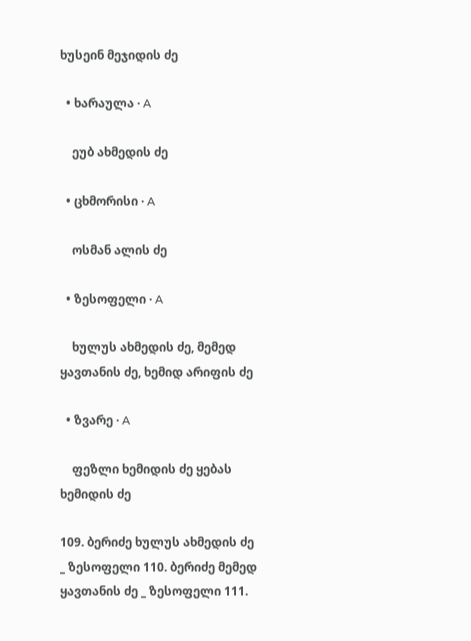ხუსეინ მეჯიდის ძე

  • ხარაულა · A

    ეუბ ახმედის ძე

  • ცხმორისი · A

    ოსმან ალის ძე

  • ზესოფელი · A

    ხულუს ახმედის ძე, მემედ ყავთანის ძე, ხემიდ არიფის ძე

  • ზვარე · A

    ფეზლი ხემიდის ძე ყებას ხემიდის ძე

109. ბერიძე ხულუს ახმედის ძე _ ზესოფელი 110. ბერიძე მემედ ყავთანის ძე _ ზესოფელი 111.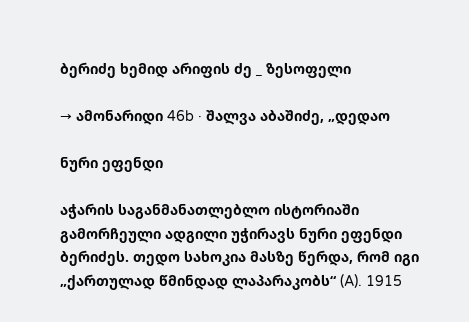ბერიძე ხემიდ არიფის ძე _ ზესოფელი

→ ამონარიდი 46b · შალვა აბაშიძე, „დედაო

ნური ეფენდი

აჭარის საგანმანათლებლო ისტორიაში გამორჩეული ადგილი უჭირავს ნური ეფენდი ბერიძეს. თედო სახოკია მასზე წერდა, რომ იგი „ქართულად წმინდად ლაპარაკობს“ (A). 1915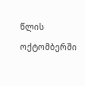წლის ოქტომბერში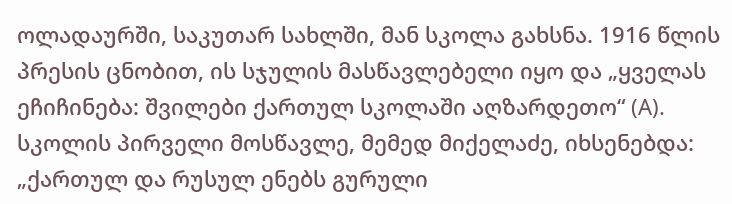ოლადაურში, საკუთარ სახლში, მან სკოლა გახსნა. 1916 წლის პრესის ცნობით, ის სჯულის მასწავლებელი იყო და „ყველას ეჩიჩინება: შვილები ქართულ სკოლაში აღზარდეთო“ (A). სკოლის პირველი მოსწავლე, მემედ მიქელაძე, იხსენებდა: „ქართულ და რუსულ ენებს გურული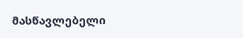მასწავლებელი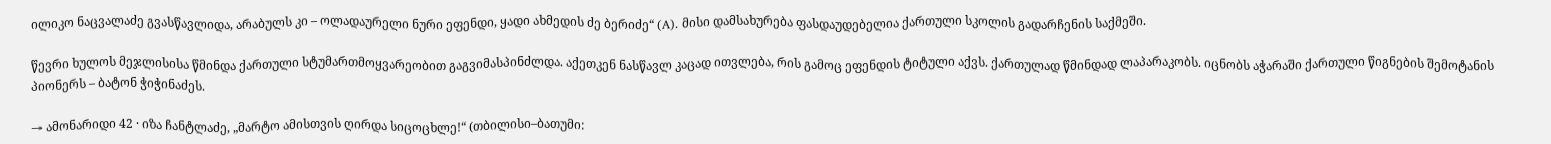ილიკო ნაცვალაძე გვასწავლიდა, არაბულს კი – ოლადაურელი ნური ეფენდი, ყადი ახმედის ძე ბერიძე“ (A). მისი დამსახურება ფასდაუდებელია ქართული სკოლის გადარჩენის საქმეში.

წევრი ხულოს მეჯლისისა წმინდა ქართული სტუმართმოყვარეობით გაგვიმასპინძლდა. აქეთკენ ნასწავლ კაცად ითვლება, რის გამოც ეფენდის ტიტული აქვს. ქართულად წმინდად ლაპარაკობს. იცნობს აჭარაში ქართული წიგნების შემოტანის პიონერს – ბატონ ჭიჭინაძეს.

→ ამონარიდი 42 · იზა ჩანტლაძე, „მარტო ამისთვის ღირდა სიცოცხლე!“ (თბილისი–ბათუმი: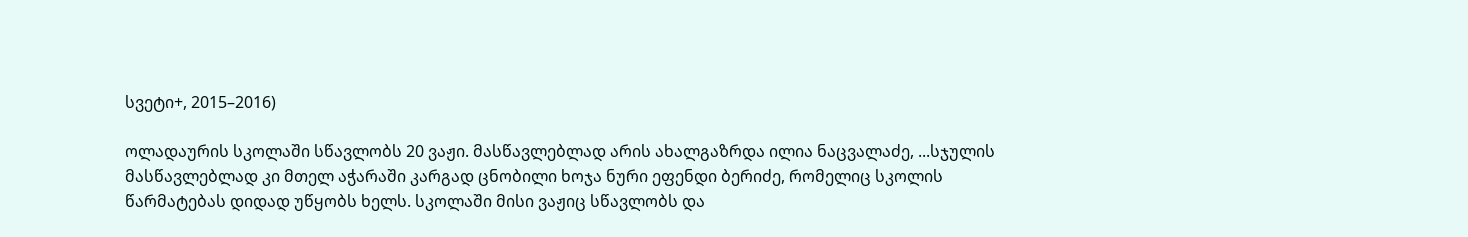სვეტი+, 2015–2016)

ოლადაურის სკოლაში სწავლობს 20 ვაჟი. მასწავლებლად არის ახალგაზრდა ილია ნაცვალაძე, ...სჯულის მასწავლებლად კი მთელ აჭარაში კარგად ცნობილი ხოჯა ნური ეფენდი ბერიძე, რომელიც სკოლის წარმატებას დიდად უწყობს ხელს. სკოლაში მისი ვაჟიც სწავლობს და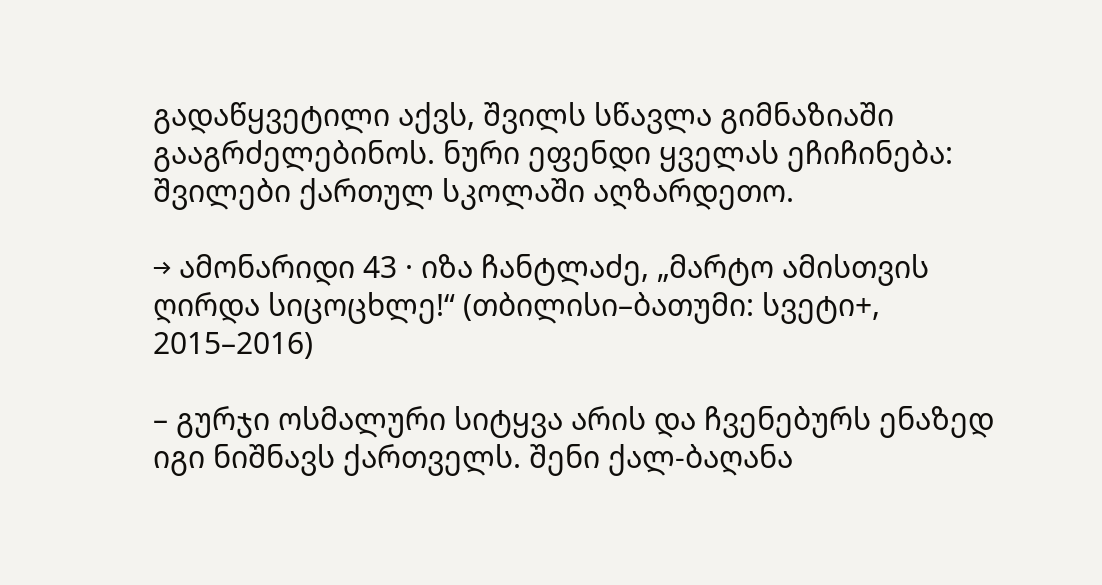გადაწყვეტილი აქვს, შვილს სწავლა გიმნაზიაში გააგრძელებინოს. ნური ეფენდი ყველას ეჩიჩინება: შვილები ქართულ სკოლაში აღზარდეთო.

→ ამონარიდი 43 · იზა ჩანტლაძე, „მარტო ამისთვის ღირდა სიცოცხლე!“ (თბილისი–ბათუმი: სვეტი+, 2015–2016)

– გურჯი ოსმალური სიტყვა არის და ჩვენებურს ენაზედ იგი ნიშნავს ქართველს. შენი ქალ-ბაღანა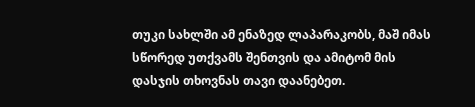თუკი სახლში ამ ენაზედ ლაპარაკობს, მაშ იმას სწორედ უთქვამს შენთვის და ამიტომ მის დასჯის თხოვნას თავი დაანებეთ.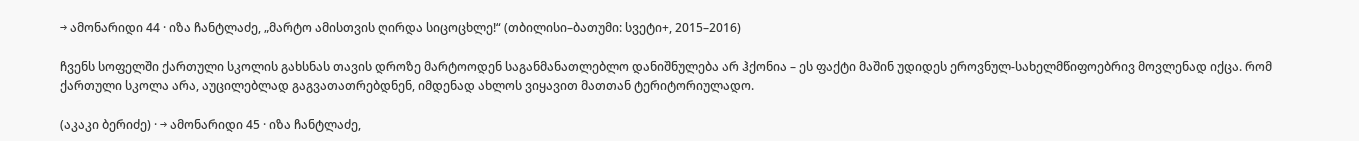→ ამონარიდი 44 · იზა ჩანტლაძე, „მარტო ამისთვის ღირდა სიცოცხლე!“ (თბილისი–ბათუმი: სვეტი+, 2015–2016)

ჩვენს სოფელში ქართული სკოლის გახსნას თავის დროზე მარტოოდენ საგანმანათლებლო დანიშნულება არ ჰქონია – ეს ფაქტი მაშინ უდიდეს ეროვნულ-სახელმწიფოებრივ მოვლენად იქცა. რომ ქართული სკოლა არა, აუცილებლად გაგვათათრებდნენ, იმდენად ახლოს ვიყავით მათთან ტერიტორიულადო.

(აკაკი ბერიძე) · → ამონარიდი 45 · იზა ჩანტლაძე,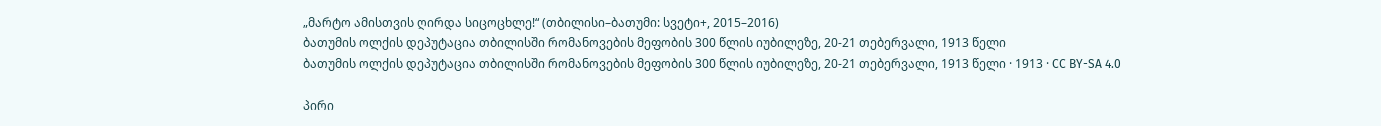„მარტო ამისთვის ღირდა სიცოცხლე!“ (თბილისი–ბათუმი: სვეტი+, 2015–2016)
ბათუმის ოლქის დეპუტაცია თბილისში რომანოვების მეფობის 300 წლის იუბილეზე, 20-21 თებერვალი, 1913 წელი
ბათუმის ოლქის დეპუტაცია თბილისში რომანოვების მეფობის 300 წლის იუბილეზე, 20-21 თებერვალი, 1913 წელი · 1913 · CC BY-SA 4.0

პირი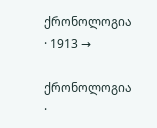ქრონოლოგია · 1913 →

ქრონოლოგია ·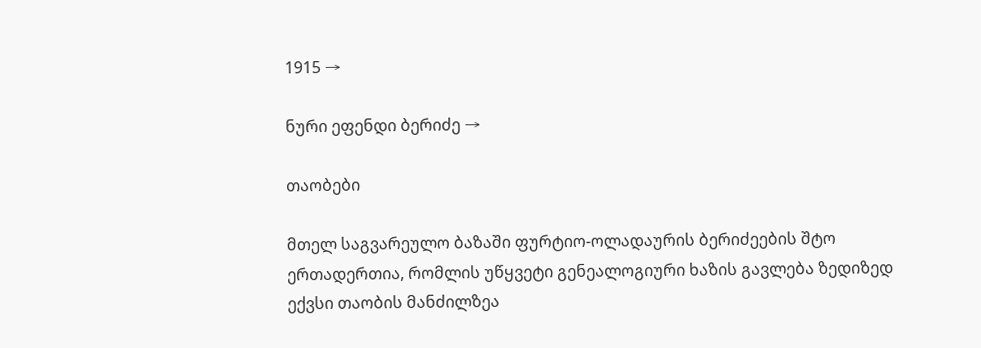1915 →

ნური ეფენდი ბერიძე →

თაობები

მთელ საგვარეულო ბაზაში ფურტიო-ოლადაურის ბერიძეების შტო ერთადერთია, რომლის უწყვეტი გენეალოგიური ხაზის გავლება ზედიზედ ექვსი თაობის მანძილზეა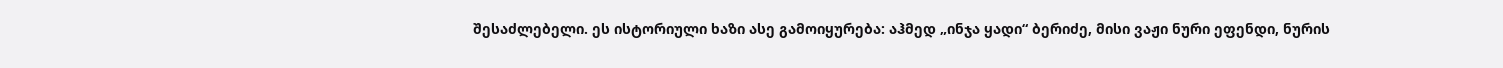შესაძლებელი. ეს ისტორიული ხაზი ასე გამოიყურება: აჰმედ „ინჯა ყადი“ ბერიძე, მისი ვაჟი ნური ეფენდი, ნურის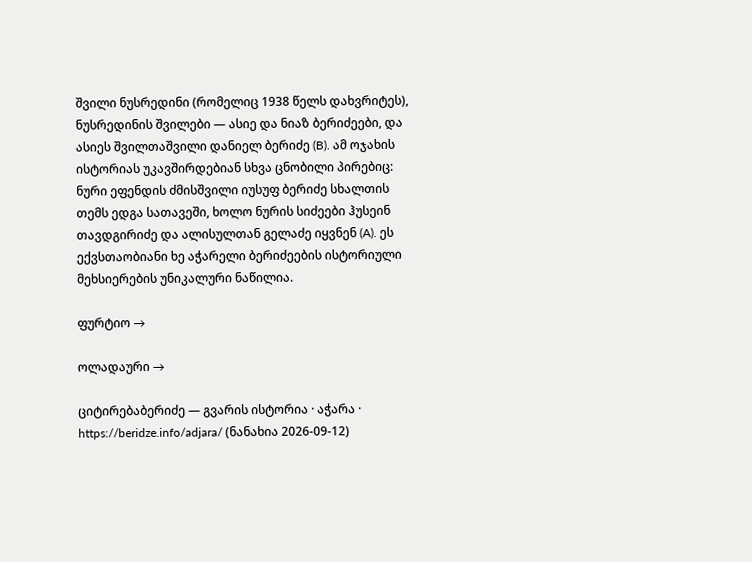შვილი ნუსრედინი (რომელიც 1938 წელს დახვრიტეს), ნუსრედინის შვილები — ასიე და ნიაზ ბერიძეები, და ასიეს შვილთაშვილი დანიელ ბერიძე (B). ამ ოჯახის ისტორიას უკავშირდებიან სხვა ცნობილი პირებიც: ნური ეფენდის ძმისშვილი იუსუფ ბერიძე სხალთის თემს ედგა სათავეში, ხოლო ნურის სიძეები ჰუსეინ თავდგირიძე და ალისულთან გელაძე იყვნენ (A). ეს ექვსთაობიანი ხე აჭარელი ბერიძეების ისტორიული მეხსიერების უნიკალური ნაწილია.

ფურტიო →

ოლადაური →

ციტირებაბერიძე — გვარის ისტორია · აჭარა · https://beridze.info/adjara/ (ნანახია 2026-09-12)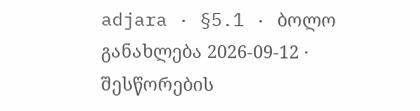adjara · §5.1 · ბოლო განახლება 2026-09-12 · შესწორების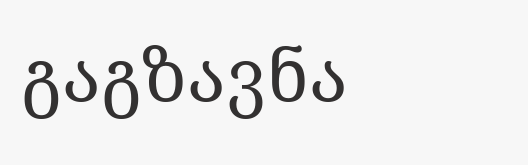გაგზავნა